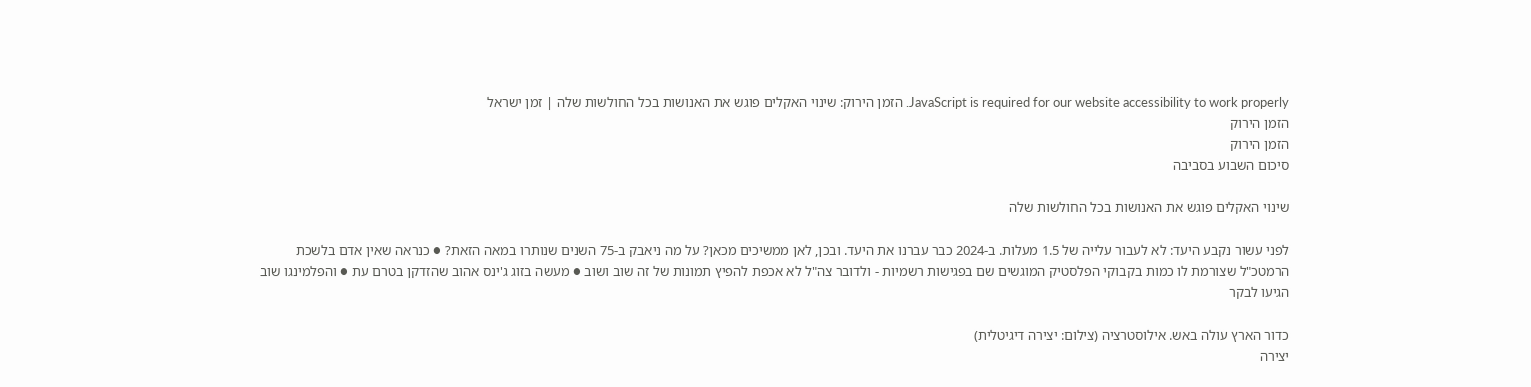JavaScript is required for our website accessibility to work properly. הזמן הירוק: שינוי האקלים פוגש את האנושות בכל החולשות שלה | זמן ישראל
הזמן הירוק
הזמן הירוק
סיכום השבוע בסביבה

שינוי האקלים פוגש את האנושות בכל החולשות שלה

לפני עשור נקבע היעד: לא לעבור עלייה של 1.5 מעלות. ב-2024 כבר עברנו את היעד. ובכן, לאן ממשיכים מכאן? על מה ניאבק ב-75 השנים שנותרו במאה הזאת? ● כנראה שאין אדם בלשכת הרמטכ"ל שצורמת לו כמות בקבוקי הפלסטיק המוגשים שם בפגישות רשמיות - ולדובר צה"ל לא אכפת להפיץ תמונות של זה שוב ושוב ● מעשה בזוג ג'ינס אהוב שהזדקן בטרם עת ● והפלמינגו שוב הגיעו לבקר

כדור הארץ עולה באש. אילוסטרציה (צילום: יצירה דיגיטלית)
יצירה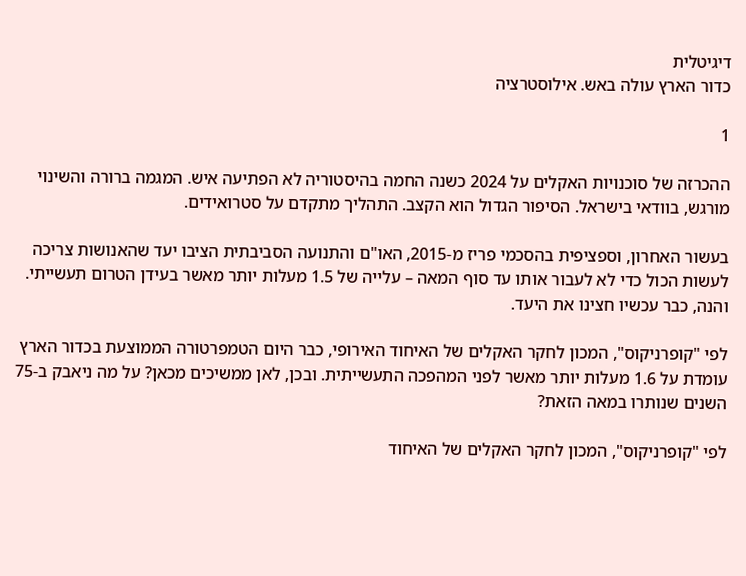דיגיטלית
כדור הארץ עולה באש. אילוסטרציה

1

ההכרזה של סוכנויות האקלים על 2024 כשנה החמה בהיסטוריה לא הפתיעה איש. המגמה ברורה והשינוי מורגש, בוודאי בישראל. הסיפור הגדול הוא הקצב. התהליך מתקדם על סטרואידים.

בעשור האחרון, וספציפית בהסכמי פריז מ-2015, האו"ם והתנועה הסביבתית הציבו יעד שהאנושות צריכה לעשות הכול כדי לא לעבור אותו עד סוף המאה – עלייה של 1.5 מעלות יותר מאשר בעידן הטרום תעשייתי. והנה, כבר עכשיו חצינו את היעד.

לפי "קופרניקוס", המכון לחקר האקלים של האיחוד האירופי, כבר היום הטמפרטורה הממוצעת בכדור הארץ עומדת על 1.6 מעלות יותר מאשר לפני המהפכה התעשייתית. ובכן, לאן ממשיכים מכאן? על מה ניאבק ב-75 השנים שנותרו במאה הזאת?

לפי "קופרניקוס", המכון לחקר האקלים של האיחוד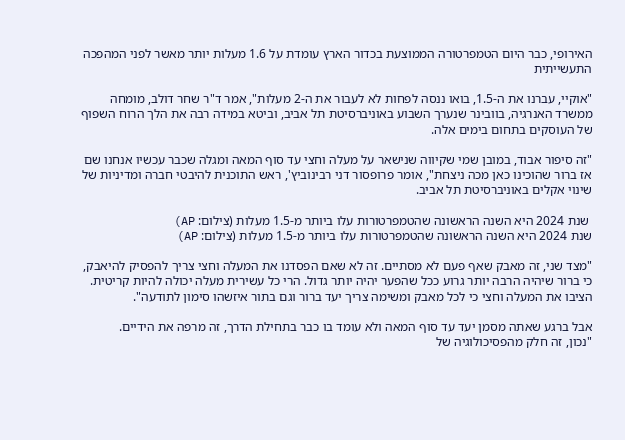האירופי, כבר היום הטמפרטורה הממוצעת בכדור הארץ עומדת על 1.6 מעלות יותר מאשר לפני המהפכה התעשייתית

"אוקיי, עברנו את ה-1.5, בואו ננסה לפחות לא לעבור את ה-2 מעלות", אמר ד"ר שחר דולב, מומחה ממשרד האנרגיה, בוובינר שנערך השבוע באוניברסיטת תל אביב, וביטא במידה רבה את הלך הרוח השפוף של העוסקים בתחום בימים אלה.

"זה סיפור אבוד, במובן שמי שקיווה שנישאר על מעלה וחצי עד סוף המאה ומגלה שכבר עכשיו אנחנו שם אז ברור שהוכינו כאן מכה ניצחת", אומר פרופסור דני רבינוביץ', ראש התוכנית להיבטי חברה ומדיניות של שינוי אקלים באוניברסיטת תל אביב.

 שנת 2024 היא השנה הראשונה שהטמפרטורות עלו ביותר מ-1.5 מעלות (צילום: AP)
שנת 2024 היא השנה הראשונה שהטמפרטורות עלו ביותר מ-1.5 מעלות (צילום: AP)

"מצד שני, זה מאבק שאף פעם לא מסתיים. זה לא שאם הפסדנו את המעלה וחצי צריך להפסיק להיאבק, כי ברור שיהיה הרבה יותר גרוע ככל שהפער יהיה יותר גדול. הרי כל עשירית מעלה יכולה להיות קריטית. הציבו את המעלה וחצי כי לכל מאבק ומשימה צריך יעד ברור וגם בתור איזשהו סימון לתודעה".

אבל ברגע שאתה מסמן יעד עד סוף המאה ולא עומד בו כבר בתחילת הדרך, זה מרפה את הידיים.
"נכון, זה חלק מהפסיכולוגיה של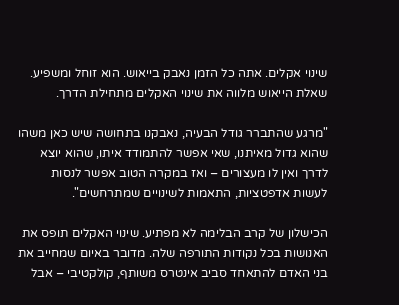שינוי אקלים. אתה כל הזמן נאבק בייאוש. הוא זוחל ומשפיע. שאלת הייאוש מלווה את שינוי האקלים מתחילת הדרך.

"מרגע שהתברר גודל הבעיה, נאבקנו בתחושה שיש כאן משהו שהוא גדול מאיתנו, שאי אפשר להתמודד איתו, שהוא יוצא לדרך ואין לו מעצורים – ואז במקרה הטוב אפשר לנסות לעשות אדפטציות, התאמות לשינויים שמתרחשים".

הכישלון של קרב הבלימה לא מפתיע. שינוי האקלים תופס את האנושות בכל נקודות התורפה שלה. מדובר באיום שמחייב את בני האדם להתאחד סביב אינטרס משותף, קולקטיבי – אבל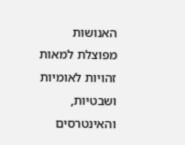האנושות מפוצלת למאות זהויות לאומיות ושבטיות, והאינטרסים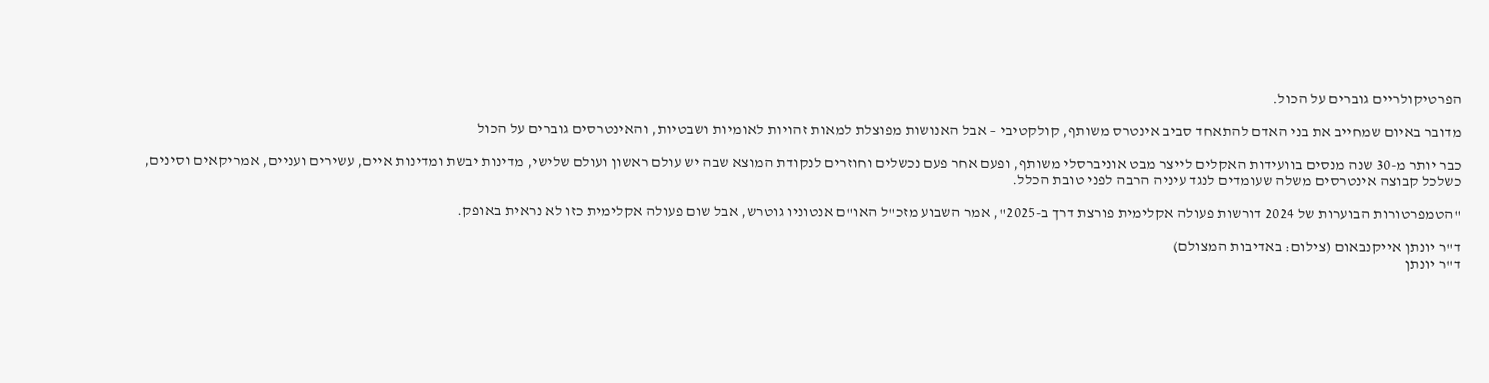הפרטיקולריים גוברים על הכול.

מדובר באיום שמחייב את בני האדם להתאחד סביב אינטרס משותף, קולקטיבי – אבל האנושות מפוצלת למאות זהויות לאומיות ושבטיות, והאינטרסים גוברים על הכול

כבר יותר מ-30 שנה מנסים בוועידות האקלים לייצר מבט אוניברסלי משותף, ופעם אחר פעם נכשלים וחוזרים לנקודת המוצא שבה יש עולם ראשון ועולם שלישי, מדינות יבשת ומדינות איים, עשירים ועניים, אמריקאים וסינים, כשלכל קבוצה אינטרסים משלה שעומדים לנגד עיניה הרבה לפני טובת הכלל.

"הטמפרטורות הבוערות של 2024 דורשות פעולה אקלימית פורצת דרך ב-2025", אמר השבוע מזכ"ל האו"ם אנטוניו גוטרש, אבל שום פעולה אקלימית כזו לא נראית באופק.

ד"ר יונתן אייקנבאום (צילום: באדיבות המצולם)
ד"ר יונתן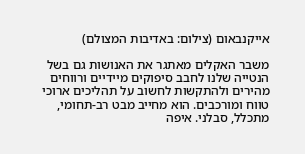אייקנבאום (צילום: באדיבות המצולם)

משבר האקלים מאתגר את האנושות גם בשל הנטייה שלנו לחבב סיפוקים מיידיים ורווחים מהירים ולהתקשות לחשוב על תהליכים ארוכי טווח ומורכבים. הוא מחייב מבט רב-תחומי, מתכלל, סבלני. איפה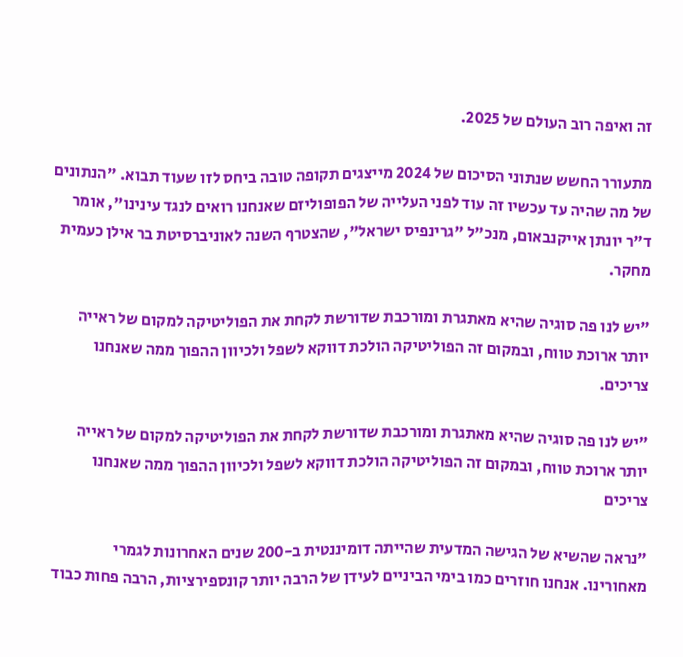זה ואיפה רוב העולם של 2025.

מתעורר החשש שנתוני הסיכום של 2024 מייצגים תקופה טובה ביחס לזו שעוד תבוא. "הנתונים של מה שהיה עד עכשיו זה עוד לפני העלייה של הפופוליזם שאנחנו רואים לנגד עינינו", אומר ד"ר יונתן אייקנבאום, מנכ"ל "גרינפיס ישראל", שהצטרף השנה לאוניברסיטת בר אילן כעמית מחקר.

"יש לנו פה סוגיה שהיא מאתגרת ומורכבת שדורשת לקחת את הפוליטיקה למקום של ראייה יותר ארוכת טווח, ובמקום זה הפוליטיקה הולכת דווקא לשפל ולכיוון ההפוך ממה שאנחנו צריכים.

"יש לנו פה סוגיה שהיא מאתגרת ומורכבת שדורשת לקחת את הפוליטיקה למקום של ראייה יותר ארוכת טווח, ובמקום זה הפוליטיקה הולכת דווקא לשפל ולכיוון ההפוך ממה שאנחנו צריכים

"נראה שהשיא של הגישה המדעית שהייתה דומיננטית ב-200 שנים האחרונות לגמרי מאחורינו. אנחנו חוזרים כמו בימי הביניים לעידן של הרבה יותר קונספירציות, הרבה פחות כבוד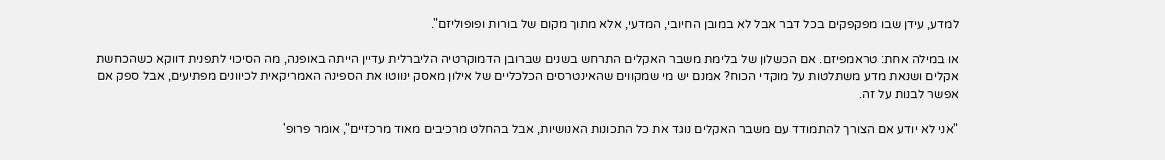למדע, עידן שבו מפקפקים בכל דבר אבל לא במובן החיובי, המדעי, אלא מתוך מקום של בורות ופופוליזם".

או במילה אחת: טראמפיזם. אם הכשלון של בלימת משבר האקלים התרחש בשנים שברובן הדמוקרטיה הליברלית עדיין הייתה באופנה, מה הסיכוי לתפנית דווקא כשהכחשת אקלים ושנאת מדע משתלטות על מוקדי הכוח? אמנם יש מי שמקווים שהאינטרסים הכלכליים של אילון מאסק ינווטו את הספינה האמריקאית לכיוונים מפתיעים, אבל ספק אם אפשר לבנות על זה.

"אני לא יודע אם הצורך להתמודד עם משבר האקלים נוגד את כל התכונות האנושיות, אבל בהחלט מרכיבים מאוד מרכזיים", אומר פרופ'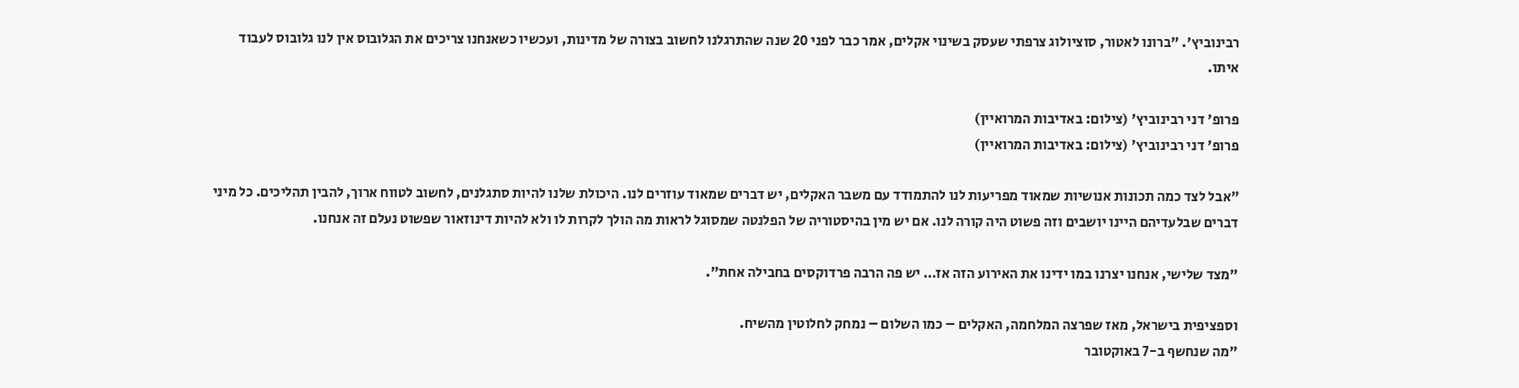רבינוביץ'. "ברונו לאטור, סוציולוג צרפתי שעסק בשינוי אקלים, אמר כבר לפני 20 שנה שהתרגלנו לחשוב בצורה של מדינות, ועכשיו כשאנחנו צריכים את הגלובוס אין לנו גלובוס לעבוד איתו.

פרופ' דני רבינוביץ' (צילום: באדיבות המרואיין)
פרופ' דני רבינוביץ' (צילום: באדיבות המרואיין)

"אבל לצד כמה תכונות אנושיות שמאוד מפריעות לנו להתמודד עם משבר האקלים, יש דברים שמאוד עוזרים לנו. היכולת שלנו להיות סתגלנים, לחשוב לטווח ארוך, להבין תהליכים. כל מיני דברים שבלעדיהם היינו יושבים וזה פשוט היה קורה לנו. אם יש מין בהיסטוריה של הפלנטה שמסוגל לראות מה הולך לקרות לו ולא להיות דינוזאור שפשוט נעלם זה אנחנו.

"מצד שלישי, אנחנו יצרנו במו ידינו את האירוע הזה אז… יש פה הרבה פרדוקסים בחבילה אחת".

וספציפית בישראל, מאז שפרצה המלחמה, האקלים – כמו השלום – נמחק לחלוטין מהשיח.
"מה שנחשף ב-7 באוקטובר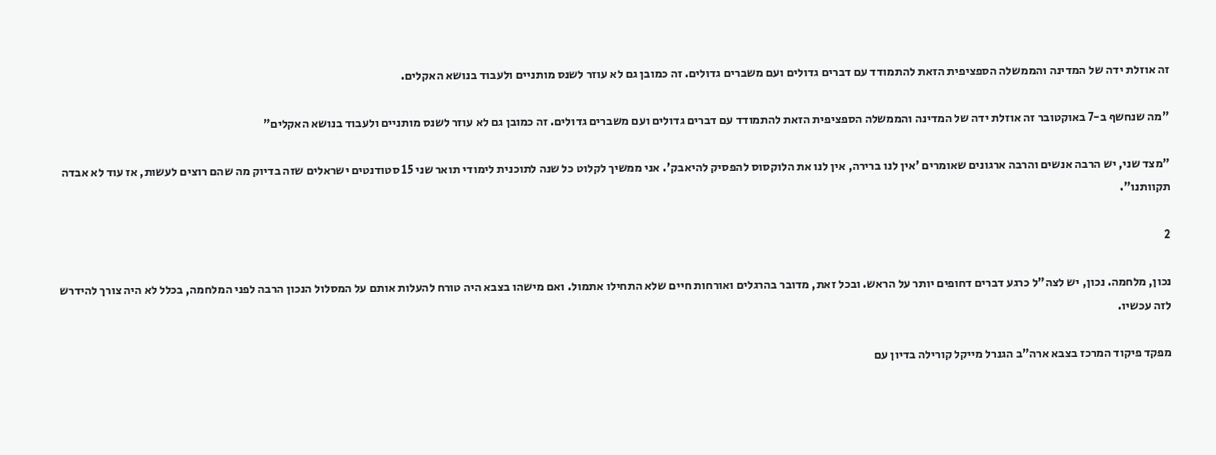זה אוזלת ידה של המדינה והממשלה הספציפית הזאת להתמודד עם דברים גדולים ועם משברים גדולים. זה כמובן גם לא עוזר לשנס מותניים ולעבוד בנושא האקלים.

"מה שנחשף ב-7 באוקטובר זה אוזלת ידה של המדינה והממשלה הספציפית הזאת להתמודד עם דברים גדולים ועם משברים גדולים. זה כמובן גם לא עוזר לשנס מותניים ולעבוד בנושא האקלים"

"מצד שני, יש הרבה אנשים והרבה ארגונים שאומרים 'אין לנו ברירה, אין לנו את הלוקסוס להפסיק להיאבק'. אני ממשיך לקלוט כל שנה לתוכנית לימודי תואר שני 15 סטודנטים ישראלים שזה בדיוק מה שהם רוצים לעשות, אז עוד לא אבדה תקוותנו".

2

נכון, מלחמה. נכון, יש לצה"ל כרגע דברים דחופים יותר על הראש. ובכל זאת, מדובר בהרגלים ואורחות חיים שלא התחילו אתמול. ואם מישהו בצבא היה טורח להעלות אותם על המסלול הנכון הרבה לפני המלחמה, בכלל לא היה צורך להידרש לזה עכשיו.

מפקד פיקוד המרכז בצבא ארה"ב הגנרל מייקל קורילה בדיון עם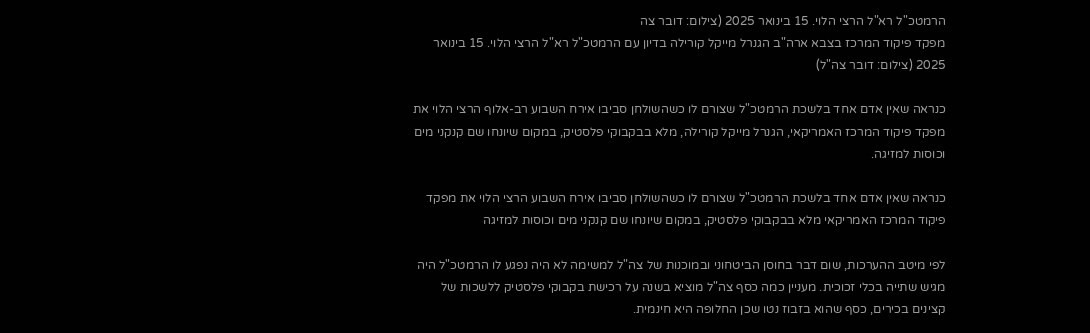הרמטכ"ל רא"ל הרצי הלוי. 15 בינואר 2025 (צילום: דובר צה
מפקד פיקוד המרכז בצבא ארה"ב הגנרל מייקל קורילה בדיון עם הרמטכ"ל רא"ל הרצי הלוי. 15 בינואר 2025 (צילום: דובר צה"ל)

כנראה שאין אדם אחד בלשכת הרמטכ"ל שצורם לו כשהשולחן סביבו אירח השבוע רב-אלוף הרצי הלוי את מפקד פיקוד המרכז האמריקאי, הגנרל מייקל קורילה, מלא בבקבוקי פלסטיק, במקום שיונחו שם קנקני מים וכוסות למזיגה.

כנראה שאין אדם אחד בלשכת הרמטכ"ל שצורם לו כשהשולחן סביבו אירח השבוע הרצי הלוי את מפקד פיקוד המרכז האמריקאי מלא בבקבוקי פלסטיק, במקום שיונחו שם קנקני מים וכוסות למזיגה

לפי מיטב ההערכות, שום דבר בחוסן הביטחוני ובמוכנות של צה"ל למשימה לא היה נפגע לו הרמטכ"ל היה מגיש שתייה בכלי זכוכית. מעניין כמה כסף צה"ל מוציא בשנה על רכישת בקבוקי פלסטיק ללשכות של קצינים בכירים, כסף שהוא בזבוז נטו שכן החלופה היא חינמית.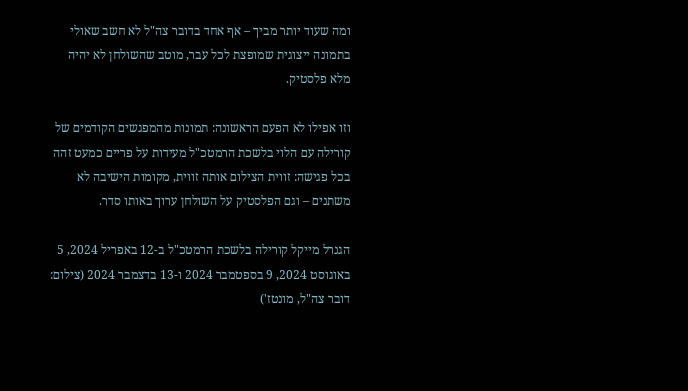ומה שעוד יותר מביך – אף אחד בדובר צה"ל לא חשב שאולי בתמונה ייצוגית שמופצת לכל עבר, מוטב שהשולחן לא יהיה מלא פלסטיק.

וזו אפילו לא הפעם הראשונה: תמונות מהמפגשים הקודמים של קורילה עם הלוי בלשכת הרמטכ"ל מעידות על פריים כמעט זהה בכל פגישה: זווית הצילום אותה זווית, מקומות הישיבה לא משתנים – וגם הפלסטיק על השולחן ערוך באותו סדר.

הגנרל מייקל קורילה בלשכת הרמטכ"ל ב-12 באפריל 2024, 5 באוגוסט 2024, 9 בספטמבר 2024 ו-13 בדצמבר 2024 (צילום: דובר צה"ל, מונטז')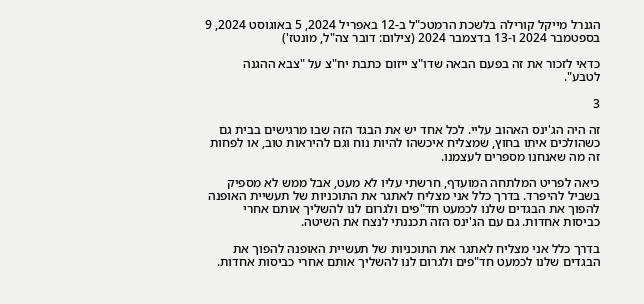הגנרל מייקל קורילה בלשכת הרמטכ"ל ב-12 באפריל 2024, 5 באוגוסט 2024, 9 בספטמבר 2024 ו-13 בדצמבר 2024 (צילום: דובר צה"ל, מונטז')

כדאי לזכור את זה בפעם הבאה שדו"צ ייזום כתבת יח"צ על "צבא ההגנה לטבע".

3

זה היה הג'ינס האהוב עליי. לכל אחד יש את הבגד הזה שבו מרגישים בבית גם כשהולכים איתו בחוץ, שמצליח איכשהו להיות נוח וגם להיראות טוב, או לפחות זה מה שאנחנו מספרים לעצמנו.

כיאה לפריט המלתחה המועדף, חרשתי עליו לא מעט, אבל ממש לא מספיק בשביל להיפרד. בדרך כלל אני מצליח לאתגר את התוכניות של תעשיית האופנה להפוך את הבגדים שלנו לכמעט חד"פים ולגרום לנו להשליך אותם אחרי כביסות אחדות. גם עם הג'ינס הזה תכננתי לנצח את השיטה.

בדרך כלל אני מצליח לאתגר את התוכניות של תעשיית האופנה להפוך את הבגדים שלנו לכמעט חד"פים ולגרום לנו להשליך אותם אחרי כביסות אחדות.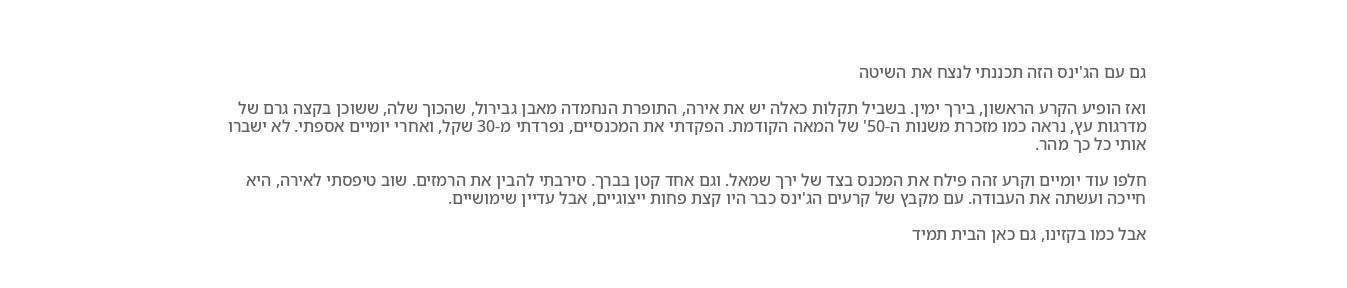גם עם הג'ינס הזה תכננתי לנצח את השיטה

ואז הופיע הקרע הראשון, בירך ימין. בשביל תקלות כאלה יש את אירה, התופרת הנחמדה מאבן גבירול, שהכוך שלה, ששוכן בקצה גרם של מדרגות עץ, נראה כמו מזכרת משנות ה-50' של המאה הקודמת. הפקדתי את המכנסיים, נפרדתי מ-30 שקל, ואחרי יומיים אספתי. לא ישברו אותי כל כך מהר.

חלפו עוד יומיים וקרע זהה פילח את המכנס בצד של ירך שמאל. וגם אחד קטן בברך. סירבתי להבין את הרמזים. שוב טיפסתי לאירה, היא חייכה ועשתה את העבודה. עם מקבץ של קרעים הג'ינס כבר היו קצת פחות ייצוגיים, אבל עדיין שימושיים.

אבל כמו בקזינו, גם כאן הבית תמיד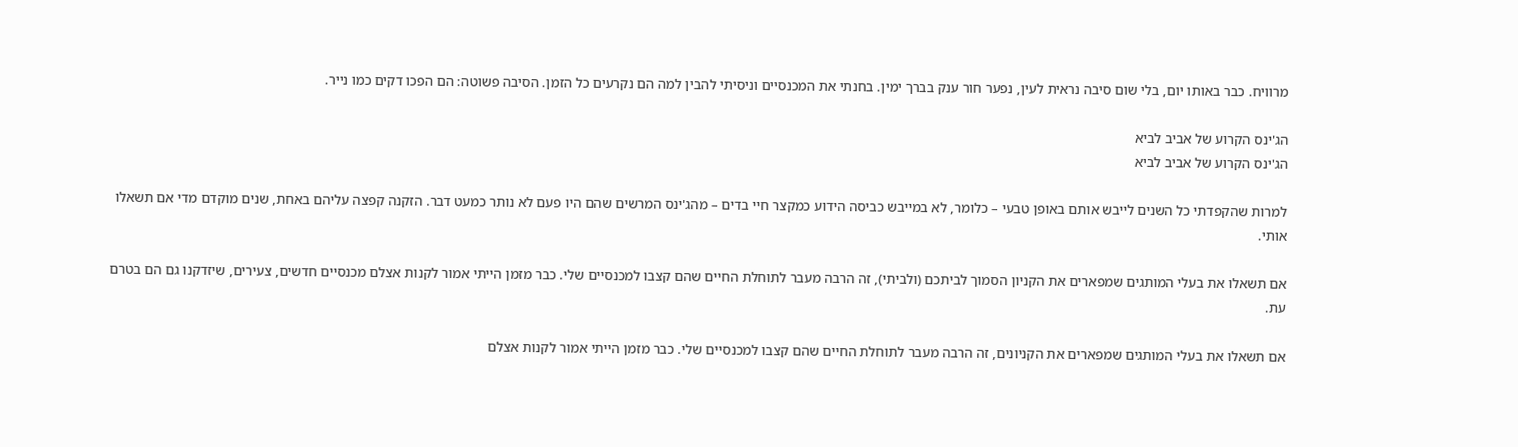מרוויח. כבר באותו יום, בלי שום סיבה נראית לעין, נפער חור ענק בברך ימין. בחנתי את המכנסיים וניסיתי להבין למה הם נקרעים כל הזמן. הסיבה פשוטה: הם הפכו דקים כמו נייר.

הג'ינס הקרוע של אביב לביא
הג'ינס הקרוע של אביב לביא

למרות שהקפדתי כל השנים לייבש אותם באופן טבעי – כלומר, לא במייבש כביסה הידוע כמקצר חיי בדים – מהג'ינס המרשים שהם היו פעם לא נותר כמעט דבר. הזקנה קפצה עליהם באחת, שנים מוקדם מדי אם תשאלו אותי.

אם תשאלו את בעלי המותגים שמפארים את הקניון הסמוך לביתכם (ולביתי), זה הרבה מעבר לתוחלת החיים שהם קצבו למכנסיים שלי. כבר מזמן הייתי אמור לקנות אצלם מכנסיים חדשים, צעירים, שיזדקנו גם הם בטרם עת.

אם תשאלו את בעלי המותגים שמפארים את הקניונים, זה הרבה מעבר לתוחלת החיים שהם קצבו למכנסיים שלי. כבר מזמן הייתי אמור לקנות אצלם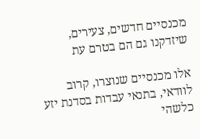מכנסיים חדשים, צעירים, שיזדקנו גם הם בטרם עת

אלו מכנסיים שנוצרו, קרוב לוודאי, בתנאי עבדות בסדנת יזע כלשהי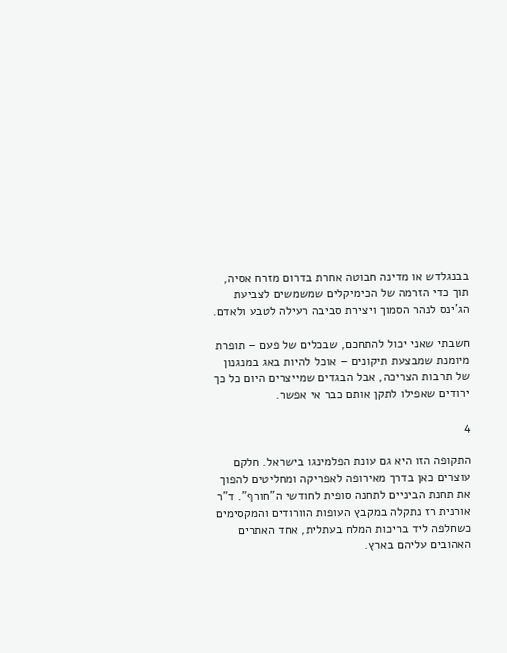בבנגלדש או מדינה חבוטה אחרת בדרום מזרח אסיה, תוך כדי הזרמה של הכימיקלים שמשמשים לצביעת הג'ינס לנהר הסמוך ויצירת סביבה רעילה לטבע ולאדם.

חשבתי שאני יכול להתחכם, שבכלים של פעם – תופרת מיומנת שמבצעת תיקונים – אוכל להיות באג במנגנון של תרבות הצריכה, אבל הבגדים שמייצרים היום כל כך ירודים שאפילו לתקן אותם כבר אי אפשר.

4

התקופה הזו היא גם עונת הפלמינגו בישראל. חלקם עוצרים כאן בדרך מאירופה לאפריקה ומחליטים להפוך את תחנת הביניים לתחנה סופית לחודשי ה"חורף". ד"ר אורנית רז נתקלה במקבץ העופות הוורודים והמקסימים כשחלפה ליד בריכות המלח בעתלית, אחד האתרים האהובים עליהם בארץ.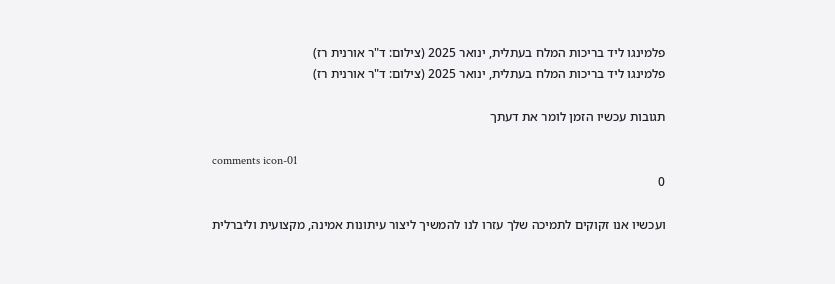פלמינגו ליד בריכות המלח בעתלית, ינואר 2025 (צילום: ד"ר אורנית רז)
פלמינגו ליד בריכות המלח בעתלית, ינואר 2025 (צילום: ד"ר אורנית רז)

תגובות עכשיו הזמן לומר את דעתך

comments icon-01
0

ועכשיו אנו זקוקים לתמיכה שלך עזרו לנו להמשיך ליצור עיתונות אמינה, מקצועית וליברלית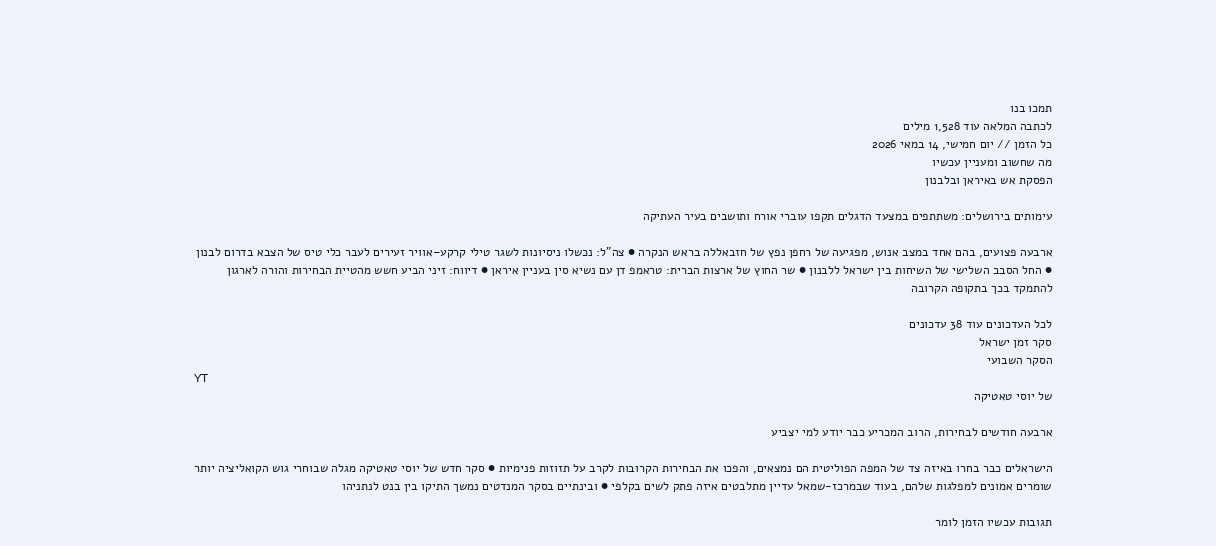תמכו בנו
לכתבה המלאה עוד 1,528 מילים
כל הזמן // יום חמישי, 14 במאי 2026
מה שחשוב ומעניין עכשיו
הפסקת אש באיראן ובלבנון

עימותים בירושלים: משתתפים במצעד הדגלים תקפו עוברי אורח ותושבים בעיר העתיקה

ארבעה פצועים, בהם אחד במצב אנוש, מפגיעה של רחפן נפץ של חזבאללה בראש הנקרה ● צה"ל: נכשלו ניסיונות לשגר טילי קרקע–אוויר זעירים לעבר כלי טיס של הצבא בדרום לבנון ● החל הסבב השלישי של השיחות בין ישראל ללבנון ● שר החוץ של ארצות הברית: טראמפ דן עם נשיא סין בעניין איראן ● דיווח: זיני הביע חשש מהטיית הבחירות והורה לארגון להתמקד בכך בתקופה הקרובה

לכל העדכונים עוד 38 עדכונים
סקר זמן ישראל
הסקר השבועי
YT
של יוסי טאטיקה

ארבעה חודשים לבחירות, הרוב המכריע כבר יודע למי יצביע

הישראלים כבר בחרו באיזה צד של המפה הפוליטית הם נמצאים, והפכו את הבחירות הקרובות לקרב על תזוזות פנימיות ● סקר חדש של יוסי טאטיקה מגלה שבוחרי גוש הקואליציה יותר שומרים אמונים למפלגות שלהם, בעוד שבמרכז-שמאל עדיין מתלבטים איזה פתק לשים בקלפי ● ובינתיים בסקר המנדטים נמשך התיקו בין בנט לנתניהו

תגובות עכשיו הזמן לומר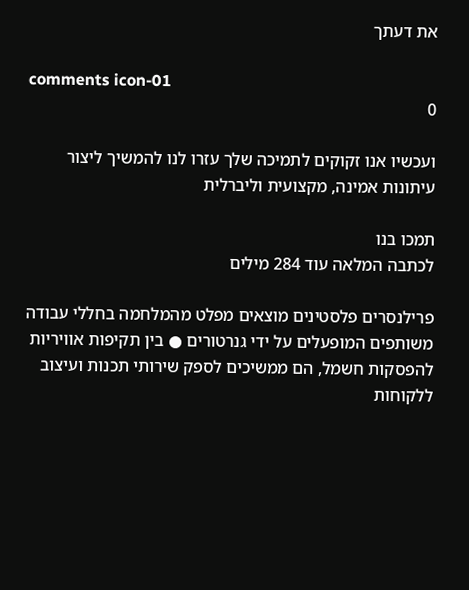את דעתך

comments icon-01
0

ועכשיו אנו זקוקים לתמיכה שלך עזרו לנו להמשיך ליצור עיתונות אמינה, מקצועית וליברלית

תמכו בנו
לכתבה המלאה עוד 284 מילים

פרילנסרים פלסטינים מוצאים מפלט מהמלחמה בחללי עבודה משותפים המופעלים על ידי גנרטורים ● בין תקיפות אוויריות להפסקות חשמל, הם ממשיכים לספק שירותי תכנות ועיצוב ללקוחות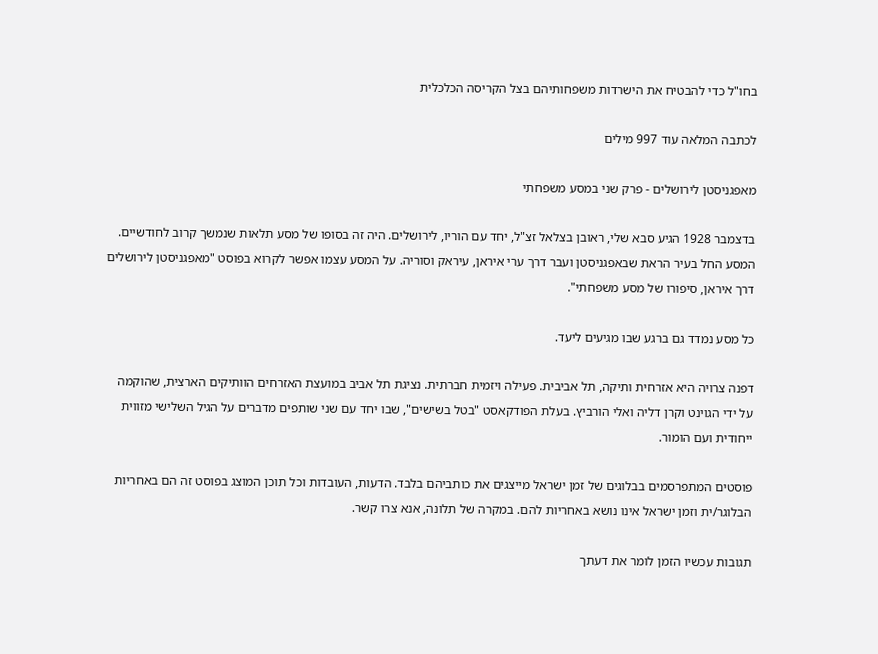בחו"ל כדי להבטיח את הישרדות משפחותיהם בצל הקריסה הכלכלית

לכתבה המלאה עוד 997 מילים

מאפגניסטן לירושלים - פרק שני במסע משפחתי

בדצמבר 1928 הגיע סבא שלי, ראובן בצלאל זצ"ל, יחד עם הוריו, לירושלים. היה זה בסופו של מסע תלאות שנמשך קרוב לחודשיים. המסע החל בעיר הראת שבאפגניסטן ועבר דרך ערי איראן, עיראק וסוריה. על המסע עצמו אפשר לקרוא בפוסט "מאפגניסטן לירושלים דרך איראן, סיפורו של מסע משפחתי".

כל מסע נמדד גם ברגע שבו מגיעים ליעד.

דפנה צרויה היא אזרחית ותיקה, תל אביבית. פעילה ויזמית חברתית. נציגת תל אביב במועצת האזרחים הוותיקים הארצית, שהוקמה על ידי הגוינט וקרן דליה ואלי הורביץ. בעלת הפודקאסט "בטל בשישים", שבו יחד עם שני שותפים מדברים על הגיל השלישי מזווית ייחודית ועם הומור.

פוסטים המתפרסמים בבלוגים של זמן ישראל מייצגים את כותביהם בלבד. הדעות, העובדות וכל תוכן המוצג בפוסט זה הם באחריות הבלוגר/ית וזמן ישראל אינו נושא באחריות להם. במקרה של תלונה, אנא צרו קשר.

תגובות עכשיו הזמן לומר את דעתך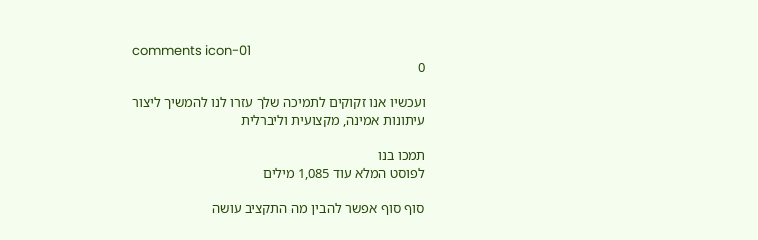comments icon-01
0

ועכשיו אנו זקוקים לתמיכה שלך עזרו לנו להמשיך ליצור עיתונות אמינה, מקצועית וליברלית

תמכו בנו
לפוסט המלא עוד 1,085 מילים

סוף סוף אפשר להבין מה התקציב עושה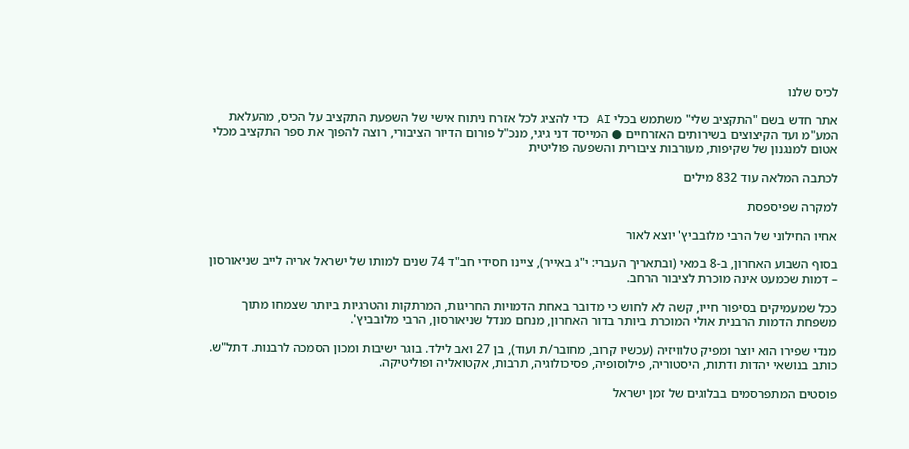לכיס שלנו

אתר חדש בשם "התקציב שלי" משתמש בכלי AI כדי להציג לכל אזרח ניתוח אישי של השפעת התקציב על הכיס, מהעלאת המע"מ ועד הקיצוצים בשירותים האזרחיים ● המייסד דני גיגי, מנכ"ל פורום הדיור הציבורי, רוצה להפוך את ספר התקציב מכלי אטום למנגנון של שקיפות, מעורבות ציבורית והשפעה פוליטית

לכתבה המלאה עוד 832 מילים

למקרה שפיספסת

אחיו החילוני של הרבי מלובביץ' יוצא לאור

בסוף השבוע האחרון, ב-8 במאי (ובתאריך העברי: י"ג באייר), ציינו חסידי חב"ד 74 שנים למותו של ישראל אריה לייב שניאורסון – דמות שכמעט אינה מוכרת לציבור הרחב.

ככל שמעמיקים בסיפור חייו, קשה לא לחוש כי מדובר באחת הדמויות החריגות, המרתקות והטרגיות ביותר שצמחו מתוך משפחת הדמות הרבנית אולי המוכרת ביותר בדור האחרון, מנחם מנדל שניאורסון, הרבי מלובביץ'.

מנדי שפירו הוא יוצר ומפיק טלוויזיה (עכשיו קרוב, מחובר/ת ועוד), בן 27 ואב לילד. בוגר ישיבות ומכון הסמכה לרבנות. דתל"ש. כותב בנושאי יהדות ודתות, היסטוריה, פילוסופיה, פסיכולוגיה, תרבות, אקטואליה ופוליטיקה.

פוסטים המתפרסמים בבלוגים של זמן ישראל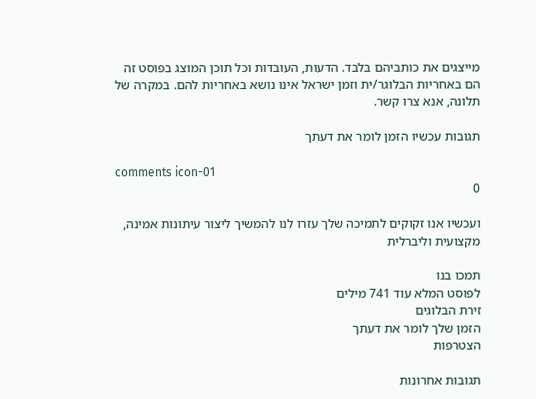מייצגים את כותביהם בלבד. הדעות, העובדות וכל תוכן המוצג בפוסט זה הם באחריות הבלוגר/ית וזמן ישראל אינו נושא באחריות להם. במקרה של תלונה, אנא צרו קשר.

תגובות עכשיו הזמן לומר את דעתך

comments icon-01
0

ועכשיו אנו זקוקים לתמיכה שלך עזרו לנו להמשיך ליצור עיתונות אמינה, מקצועית וליברלית

תמכו בנו
לפוסט המלא עוד 741 מילים
זירת הבלוגים
הזמן שלך לומר את דעתך
הצטרפות

תגובות אחרונות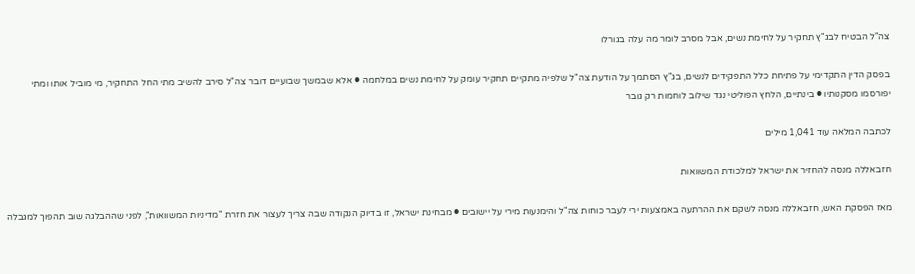צה"ל הבטיח לבג"ץ תחקיר על לחימת נשים, אבל מסרב לומר מה עלה בגורלו

בפסק הדין התקדימי על פתיחת כלל התפקידים לנשים, בג"ץ הסתמך על הודעת צה"ל שלפיה מתקיים תחקיר עומק על לחימת נשים במלחמה ● אלא שבמשך שבועיים דובר צה"ל סירב להשיב מתי החל התחקיר, מי מוביל אותו ומתי יפורסמו מסקנותיו ● בינתיים, הלחץ הפוליטי נגד שילוב לוחמות רק גובר

לכתבה המלאה עוד 1,041 מילים

חזבאללה מנסה להחזיר את ישראל למלכודת המשוואות

מאז הפסקת האש, חזבאללה מנסה לשקם את ההרתעה באמצעות ירי לעבר כוחות צה"ל והימנעות מירי על יישובים ● מבחינת ישראל, זו בדיוק הנקודה שבה צריך לעצור את חזרת "מדיניות המשוואות", לפני שההבלגה שוב תהפוך למגבלה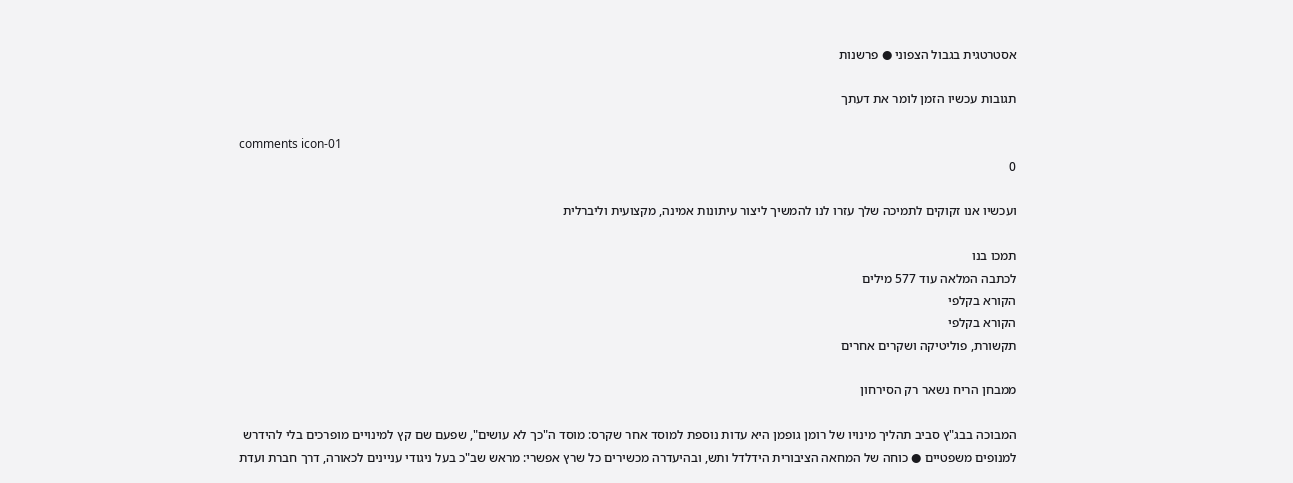אסטרטגית בגבול הצפוני ● פרשנות

תגובות עכשיו הזמן לומר את דעתך

comments icon-01
0

ועכשיו אנו זקוקים לתמיכה שלך עזרו לנו להמשיך ליצור עיתונות אמינה, מקצועית וליברלית

תמכו בנו
לכתבה המלאה עוד 577 מילים
הקורא בקלפי
הקורא בקלפי
תקשורת, פוליטיקה ושקרים אחרים

ממבחן הריח נשאר רק הסירחון

המבוכה בבג"ץ סביב תהליך מינויו של רומן גופמן היא עדות נוספת למוסד אחר שקרס: מוסד ה"כך לא עושים", שפעם שם קץ למינויים מופרכים בלי להידרש למנופים משפטיים ● כוחה של המחאה הציבורית הידלדל ותש, ובהיעדרה מכשירים כל שרץ אפשרי: מראש שב"כ בעל ניגודי עניינים לכאורה, דרך חברת ועדת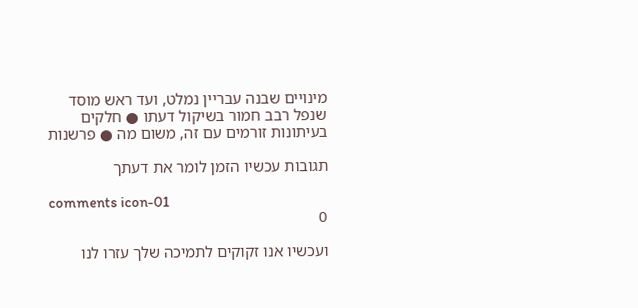מינויים שבנה עבריין נמלט, ועד ראש מוסד שנפל רבב חמור בשיקול דעתו ● חלקים בעיתונות זורמים עם זה, משום מה ● פרשנות

תגובות עכשיו הזמן לומר את דעתך

comments icon-01
0

ועכשיו אנו זקוקים לתמיכה שלך עזרו לנו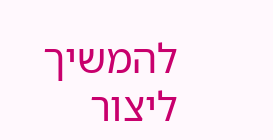להמשיך ליצור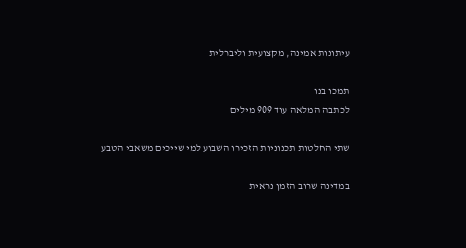עיתונות אמינה, מקצועית וליברלית

תמכו בנו
לכתבה המלאה עוד 909 מילים

שתי החלטות תכנוניות הזכירו השבוע למי שייכים משאבי הטבע

במדינה שרוב הזמן נראית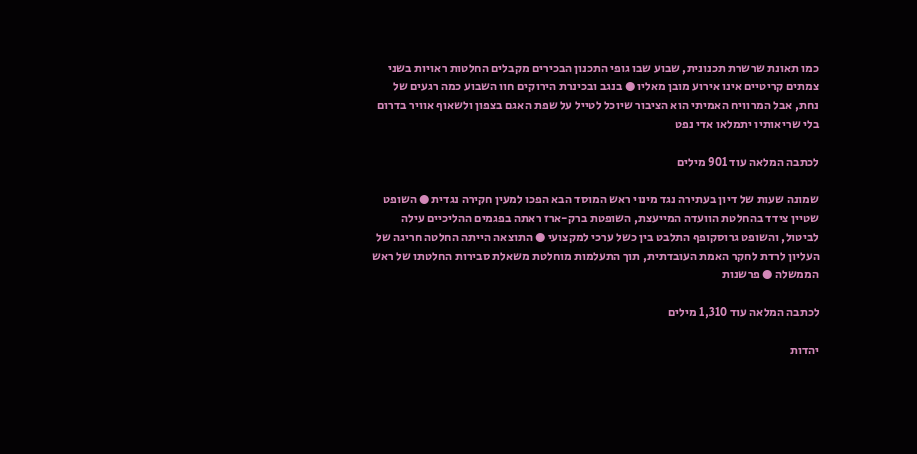כמו תאונת שרשרת תכנונית, שבוע שבו גופי התכנון הבכירים מקבלים החלטות ראויות בשני צמתים קריטיים אינו אירוע מובן מאליו ● בנגב ובכינרת הירוקים חוו השבוע כמה רגעים של נחת, אבל המרוויח האמיתי הוא הציבור שיוכל לטייל על שפת האגם בצפון ולשאוף אוויר בדרום בלי שריאותיו יתמלאו אדי נפט

לכתבה המלאה עוד 901 מילים

שמונה שעות של דיון בעתירה נגד מינוי ראש המוסד הבא הפכו למעין חקירה נגדית ● השופט שטיין צידד בהחלטת הוועדה המייעצת, השופטת ברק-ארז ראתה בפגמים ההליכיים עילה לביטול, והשופט גרוסקופף התלבט בין כשל ערכי למקצועי ● התוצאה הייתה החלטה חריגה של העליון לרדת לחקר האמת העובדתית, תוך התעלמות מוחלטת משאלת סבירות החלטתו של ראש הממשלה ● פרשנות

לכתבה המלאה עוד 1,310 מילים

יהדות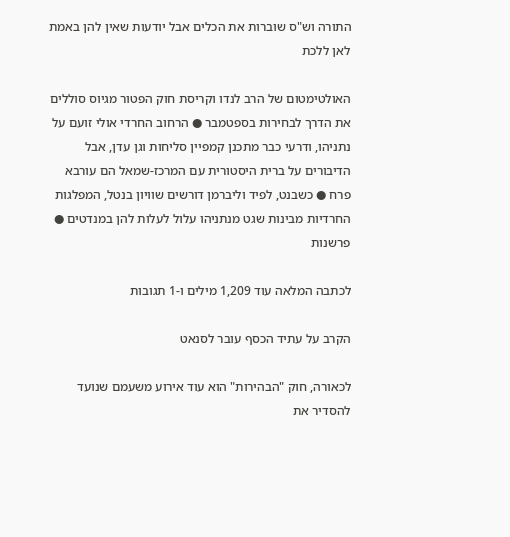התורה וש"ס שוברות את הכלים אבל יודעות שאין להן באמת לאן ללכת

האולטימטום של הרב לנדו וקריסת חוק הפטור מגיוס סוללים את הדרך לבחירות בספטמבר ● הרחוב החרדי אולי זועם על נתניהו, ודרעי כבר מתכנן קמפיין סליחות וגן עדן, אבל הדיבורים על ברית היסטורית עם המרכז-שמאל הם עורבא פרח ● כשבנט, לפיד וליברמן דורשים שוויון בנטל, המפלגות החרדיות מבינות שגט מנתניהו עלול לעלות להן במנדטים ● פרשנות

לכתבה המלאה עוד 1,209 מילים ו-1 תגובות

הקרב על עתיד הכסף עובר לסנאט

לכאורה, חוק "הבהירות" הוא עוד אירוע משעמם שנועד להסדיר את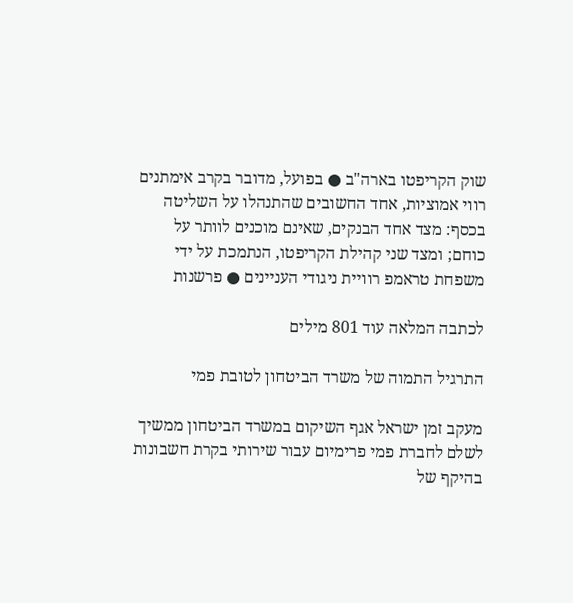שוק הקריפטו בארה"ב ● בפועל, מדובר בקרב אימתנים רווי אמוציות, אחד החשובים שהתנהלו על השליטה בכסף: מצד אחד הבנקים, שאינם מוכנים לוותר על כוחם; ומצד שני קהילת הקריפטו, הנתמכת על ידי משפחת טראמפ רוויית ניגודי העניינים ● פרשנות

לכתבה המלאה עוד 801 מילים

התרגיל התמוה של משרד הביטחון לטובת פמי

מעקב זמן ישראל אגף השיקום במשרד הביטחון ממשיך לשלם לחברת פמי פרימיום עבור שירותי בקרת חשבונות בהיקף של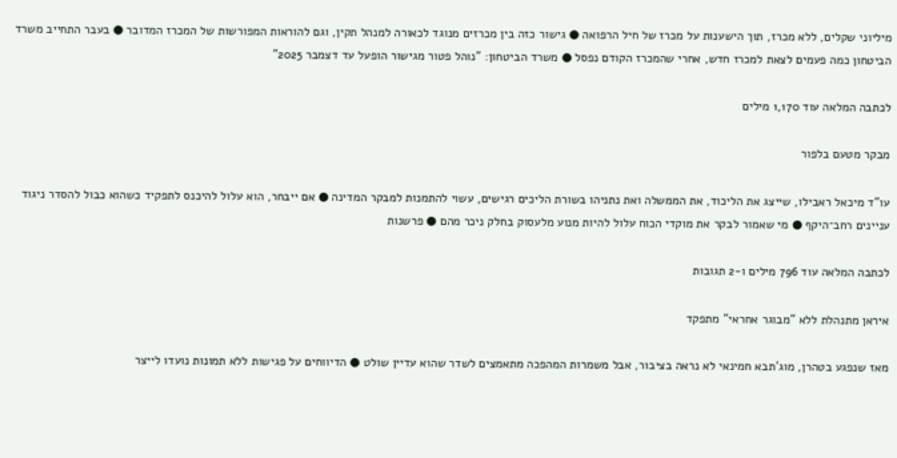מיליוני שקלים, ללא מכרז, תוך הישענות על מכרז של חיל הרפואה ● גישור כזה בין מכרזים מנוגד לכאורה למנהל תקין, וגם להוראות המפורשות של המכרז המדובר ● בעבר התחייב משרד הביטחון כמה פעמים לצאת למכרז חדש, אחרי שהמכרז הקודם נפסל ● משרד הביטחון: "נוהל פטור מגישור הופעל עד דצמבר 2025”

לכתבה המלאה עוד 1,170 מילים

מבקר מטעם בלפור

עו"ד מיכאל ראבילו, שייצג את הליכוד, את הממשלה ואת נתניהו בשורת הליכים רגישים, עשוי להתמנות למבקר המדינה ● אם ייבחר, הוא עלול להיכנס לתפקיד כשהוא כבול להסדר ניגוד עניינים רחב־היקף ● מי שאמור לבקר את מוקדי הכוח עלול להיות מנוע מלעסוק בחלק ניכר מהם ● פרשנות

לכתבה המלאה עוד 796 מילים ו-2 תגובות

איראן מתנהלת ללא "מבוגר אחראי" מתפקד

מאז שנפגע בטהרן, מוג'תבא חמינאי לא נראה בציבור, אבל משמרות המהפכה מתאמצים לשדר שהוא עדיין שולט ● הדיווחים על פגישות ללא תמונות נועדו לייצר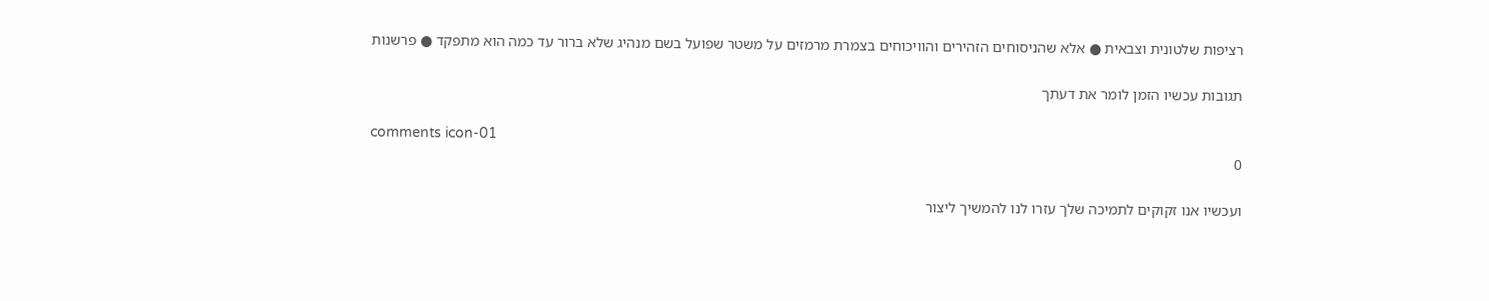רציפות שלטונית וצבאית ● אלא שהניסוחים הזהירים והוויכוחים בצמרת מרמזים על משטר שפועל בשם מנהיג שלא ברור עד כמה הוא מתפקד ● פרשנות

תגובות עכשיו הזמן לומר את דעתך

comments icon-01
0

ועכשיו אנו זקוקים לתמיכה שלך עזרו לנו להמשיך ליצור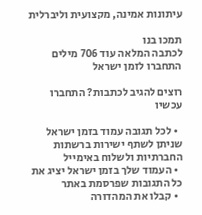עיתונות אמינה, מקצועית וליברלית

תמכו בנו
לכתבה המלאה עוד 706 מילים
התחברו לזמן ישראל

רוצים להגיב לכתבות? התחברו עכשיו

  • לכל תגובה עמוד בזמן ישראל שניתן לשתף ישירות ברשתות החברתיות ולשלוח באימייל
  • העמוד שלך בזמן ישראל יציג את כל התגובות שפרסמת באתר
  • קבלו את המהדורה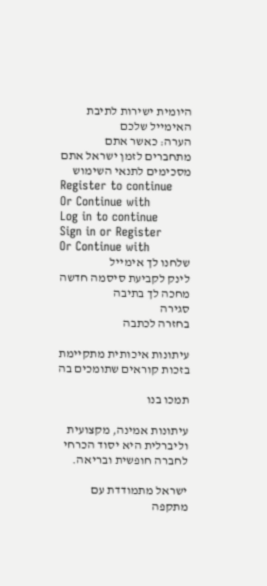היומית ישירות לתיבת האימייל שלכם
הערה: כאשר אתם מתחברים לזמן ישראל אתם מסכימים לתנאי השימוש
Register to continue
Or Continue with
Log in to continue
Sign in or Register
Or Continue with
שלחנו לך אימייל
לינק לקביעת סיסמה חדשה מחכה לך בתיבה
סגירה
בחזרה לכתבה

עיתונות איכותית מתקיימת בזכות קוראים שתומכים בה

תמכו בנו

עיתונות אמינה, מקצועית וליברלית היא יסוד הכרחי לחברה חופשית ובריאה.

ישראל מתמודדת עם מתקפה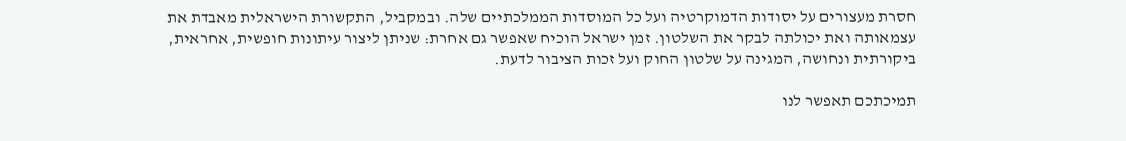חסרת מעצורים על יסודות הדמוקרטיה ועל כל המוסדות הממלכתיים שלה. ובמקביל, התקשורת הישראלית מאבדת את עצמאותה ואת יכולתה לבקר את השלטון. זמן ישראל הוכיח שאפשר גם אחרת: שניתן ליצור עיתונות חופשית, אחראית, ביקורתית ונחושה, המגינה על שלטון החוק ועל זכות הציבור לדעת.

תמיכתכם תאפשר לנו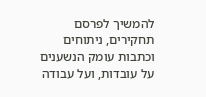להמשיך לפרסם תחקירים, ניתוחים וכתבות עומק הנשענים על עובדות, ועל עבודה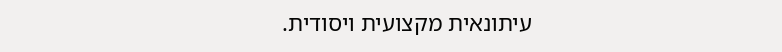עיתונאית מקצועית ויסודית.